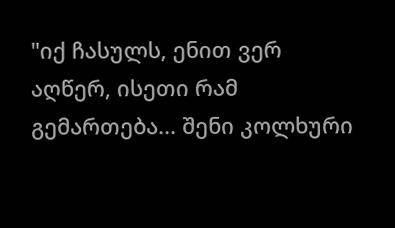"იქ ჩასულს, ენით ვერ აღწერ, ისეთი რამ გემართება... შენი კოლხური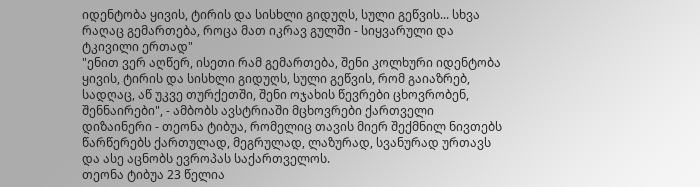იდენტობა ყივის, ტირის და სისხლი გიდუღს, სული გეწვის... სხვა რაღაც გემართება, როცა მათ იკრავ გულში - სიყვარული და ტკივილი ერთად"
"ენით ვერ აღწერ, ისეთი რამ გემართება, შენი კოლხური იდენტობა ყივის, ტირის და სისხლი გიდუღს, სული გეწვის, რომ გაიაზრებ, სადღაც, აწ უკვე თურქეთში, შენი ოჯახის წევრები ცხოვრობენ, შენნაირები", - ამბობს ავსტრიაში მცხოვრები ქართველი დიზაინერი - თეონა ტიბუა, რომელიც თავის მიერ შექმნილ ნივთებს წარწერებს ქართულად, მეგრულად, ლაზურად, სვანურად ურთავს და ასე აცნობს ევროპას საქართველოს.
თეონა ტიბუა 23 წელია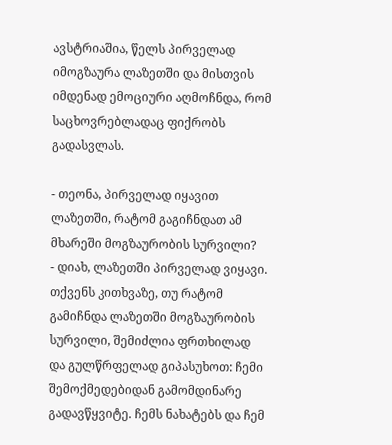ავსტრიაშია, წელს პირველად იმოგზაურა ლაზეთში და მისთვის იმდენად ემოციური აღმოჩნდა, რომ საცხოვრებლადაც ფიქრობს გადასვლას.

- თეონა, პირველად იყავით ლაზეთში, რატომ გაგიჩნდათ ამ მხარეში მოგზაურობის სურვილი?
- დიახ, ლაზეთში პირველად ვიყავი. თქვენს კითხვაზე, თუ რატომ გამიჩნდა ლაზეთში მოგზაურობის სურვილი, შემიძლია ფრთხილად და გულწრფელად გიპასუხოთ: ჩემი შემოქმედებიდან გამომდინარე გადავწყვიტე. ჩემს ნახატებს და ჩემ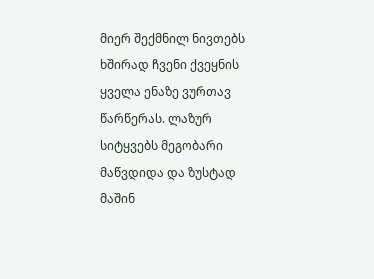მიერ შექმნილ ნივთებს ხშირად ჩვენი ქვეყნის ყველა ენაზე ვურთავ წარწერას. ლაზურ სიტყვებს მეგობარი მაწვდიდა და ზუსტად მაშინ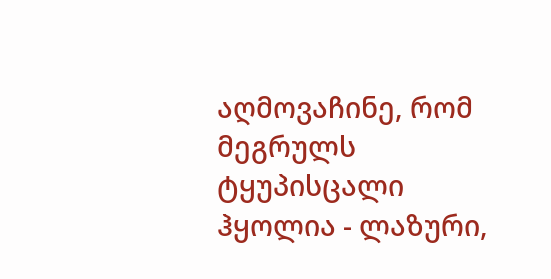აღმოვაჩინე, რომ მეგრულს ტყუპისცალი ჰყოლია - ლაზური,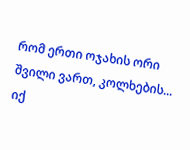რომ ერთი ოჯახის ორი შვილი ვართ, კოლხების... იქ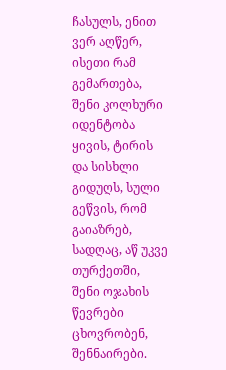ჩასულს, ენით ვერ აღწერ, ისეთი რამ გემართება, შენი კოლხური იდენტობა ყივის, ტირის და სისხლი გიდუღს, სული გეწვის, რომ გაიაზრებ, სადღაც, აწ უკვე თურქეთში, შენი ოჯახის წევრები ცხოვრობენ, შენნაირები.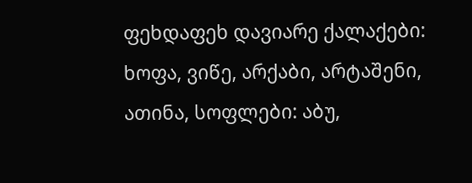ფეხდაფეხ დავიარე ქალაქები: ხოფა, ვიწე, არქაბი, არტაშენი, ათინა, სოფლები: აბუ,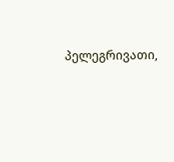პელეგრივათი,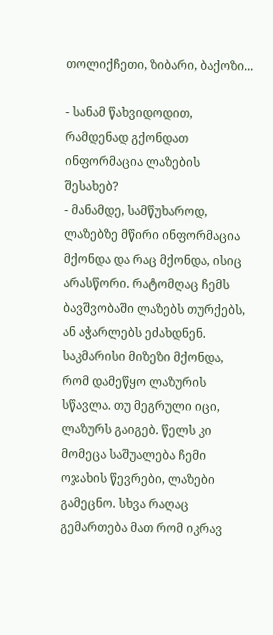თოლიქჩეთი, ზიბარი, ბაქოზი...

- სანამ წახვიდოდით, რამდენად გქონდათ ინფორმაცია ლაზების შესახებ?
- მანამდე, სამწუხაროდ, ლაზებზე მწირი ინფორმაცია მქონდა და რაც მქონდა, ისიც არასწორი. რატომღაც ჩემს ბავშვობაში ლაზებს თურქებს, ან აჭარლებს ეძახდნენ. საკმარისი მიზეზი მქონდა, რომ დამეწყო ლაზურის სწავლა. თუ მეგრული იცი, ლაზურს გაიგებ. წელს კი მომეცა საშუალება ჩემი ოჯახის წევრები, ლაზები გამეცნო. სხვა რაღაც გემართება მათ რომ იკრავ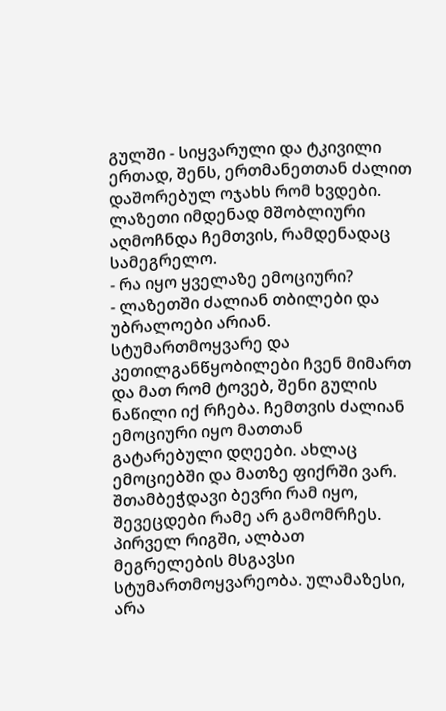გულში - სიყვარული და ტკივილი ერთად, შენს, ერთმანეთთან ძალით დაშორებულ ოჯახს რომ ხვდები. ლაზეთი იმდენად მშობლიური აღმოჩნდა ჩემთვის, რამდენადაც სამეგრელო.
- რა იყო ყველაზე ემოციური?
- ლაზეთში ძალიან თბილები და უბრალოები არიან. სტუმართმოყვარე და კეთილგანწყობილები ჩვენ მიმართ და მათ რომ ტოვებ, შენი გულის ნაწილი იქ რჩება. ჩემთვის ძალიან ემოციური იყო მათთან გატარებული დღეები. ახლაც ემოციებში და მათზე ფიქრში ვარ. შთამბეჭდავი ბევრი რამ იყო, შევეცდები რამე არ გამომრჩეს. პირველ რიგში, ალბათ მეგრელების მსგავსი სტუმართმოყვარეობა. ულამაზესი, არა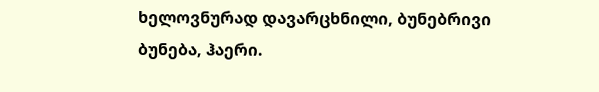ხელოვნურად დავარცხნილი, ბუნებრივი ბუნება, ჰაერი.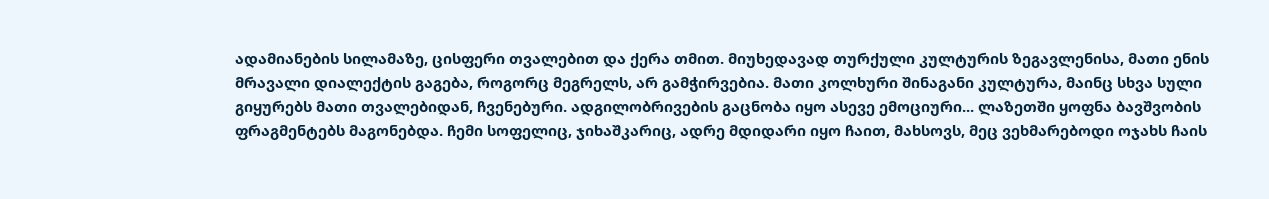ადამიანების სილამაზე, ცისფერი თვალებით და ქერა თმით. მიუხედავად თურქული კულტურის ზეგავლენისა, მათი ენის მრავალი დიალექტის გაგება, როგორც მეგრელს, არ გამჭირვებია. მათი კოლხური შინაგანი კულტურა, მაინც სხვა სული გიყურებს მათი თვალებიდან, ჩვენებური. ადგილობრივების გაცნობა იყო ასევე ემოციური... ლაზეთში ყოფნა ბავშვობის ფრაგმენტებს მაგონებდა. ჩემი სოფელიც, ჯიხაშკარიც, ადრე მდიდარი იყო ჩაით, მახსოვს, მეც ვეხმარებოდი ოჯახს ჩაის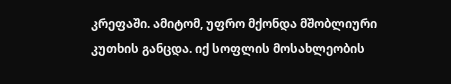კრეფაში. ამიტომ, უფრო მქონდა მშობლიური კუთხის განცდა. იქ სოფლის მოსახლეობის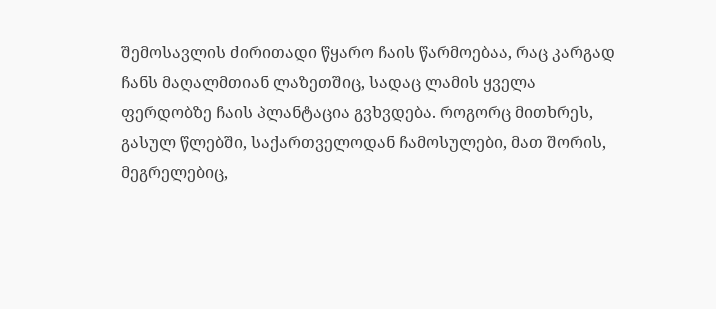შემოსავლის ძირითადი წყარო ჩაის წარმოებაა, რაც კარგად ჩანს მაღალმთიან ლაზეთშიც, სადაც ლამის ყველა ფერდობზე ჩაის პლანტაცია გვხვდება. როგორც მითხრეს, გასულ წლებში, საქართველოდან ჩამოსულები, მათ შორის, მეგრელებიც,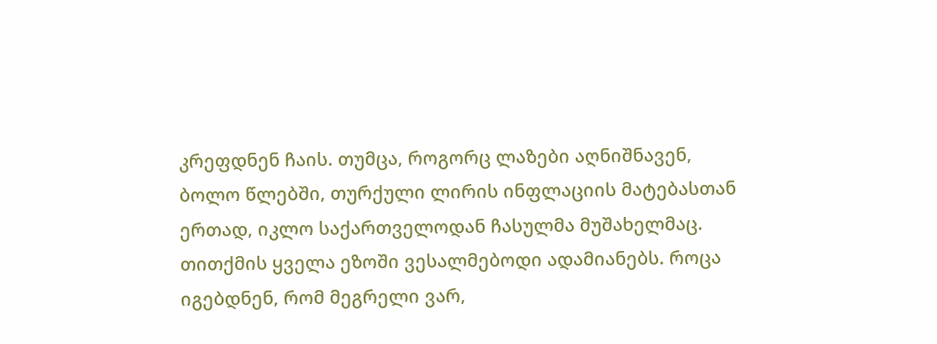კრეფდნენ ჩაის. თუმცა, როგორც ლაზები აღნიშნავენ, ბოლო წლებში, თურქული ლირის ინფლაციის მატებასთან ერთად, იკლო საქართველოდან ჩასულმა მუშახელმაც.
თითქმის ყველა ეზოში ვესალმებოდი ადამიანებს. როცა იგებდნენ, რომ მეგრელი ვარ,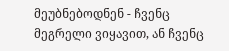მეუბნებოდნენ - ჩვენც მეგრელი ვიყავით, ან ჩვენც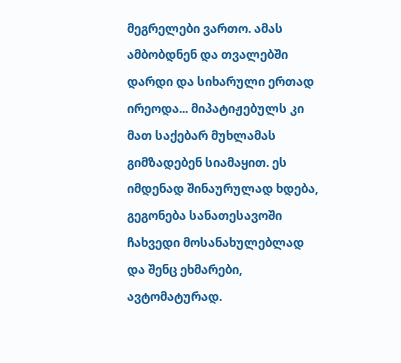მეგრელები ვართო. ამას ამბობდნენ და თვალებში დარდი და სიხარული ერთად ირეოდა... მიპატიჟებულს კი მათ საქებარ მუხლამას გიმზადებენ სიამაყით. ეს იმდენად შინაურულად ხდება, გეგონება სანათესავოში ჩახვედი მოსანახულებლად და შენც ეხმარები, ავტომატურად.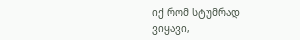იქ რომ სტუმრად ვიყავი,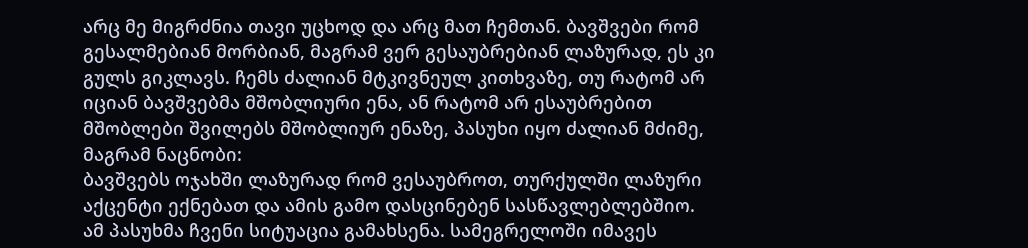არც მე მიგრძნია თავი უცხოდ და არც მათ ჩემთან. ბავშვები რომ გესალმებიან მორბიან, მაგრამ ვერ გესაუბრებიან ლაზურად, ეს კი გულს გიკლავს. ჩემს ძალიან მტკივნეულ კითხვაზე, თუ რატომ არ იციან ბავშვებმა მშობლიური ენა, ან რატომ არ ესაუბრებით მშობლები შვილებს მშობლიურ ენაზე, პასუხი იყო ძალიან მძიმე, მაგრამ ნაცნობი:
ბავშვებს ოჯახში ლაზურად რომ ვესაუბროთ, თურქულში ლაზური აქცენტი ექნებათ და ამის გამო დასცინებენ სასწავლებლებშიო.
ამ პასუხმა ჩვენი სიტუაცია გამახსენა. სამეგრელოში იმავეს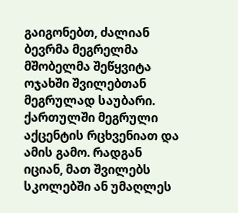გაიგონებთ, ძალიან ბევრმა მეგრელმა მშობელმა შეწყვიტა ოჯახში შვილებთან მეგრულად საუბარი. ქართულში მეგრული აქცენტის რცხვენიათ და ამის გამო. რადგან იციან, მათ შვილებს სკოლებში ან უმაღლეს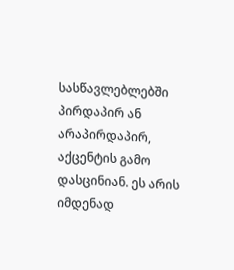სასწავლებლებში პირდაპირ ან არაპირდაპირ, აქცენტის გამო დასცინიან. ეს არის იმდენად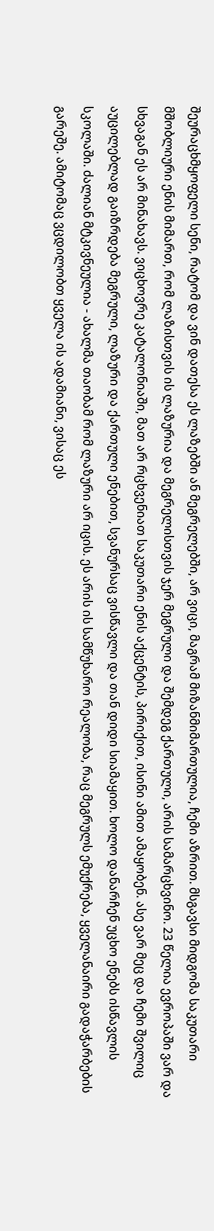შეურაცხმყოფელი სენი, რატომ და ვინ დათესა ეს ლაზებში ან მეგრელებში, არ ვიცი, მაგრამ მიზანმიმართულია, ჩემი აზრით. მსგავსი მიდგომა საკუთარი მშობლიური ენის მიმართ, რომ ლაზისთვის ის ლაზურია და მეგრელისთვის ჯერ მეგრული და შემდეგ ქართული, არის სამარცხვინო. 23 წელია ევროპაში ვარ და სხვაგან ეს არ მინახავს. ვიცხოვრე კატალონიაში, მათ არ რცხვენიათ საკუთარი ენის აქცენტის, პირიქით, ისინი ამით ამაყობენ. ასე ვარ მეც და ჩემი შვილიც აუცილებლად გაიზრდება მეგრული, ლაზური და ქართული ენებით, სვანურსაც ვისწავლი და თან დიდი სიამაყით. ხოლო დანარჩენ უცხო ენებს ისწავლის სკოლაში. ძალიან მტკივნეულია - ახალმა თაობამ რომ ლაზური არ იცის. ეს არის ის სამწუხარო რეალობა, რაც მეგრულს ემუქრება, ყველანაირი გადაჭარბების გარეშე. ამიტომაც ვცდილობთ ყველა ის ადამიანი, ვისაც ეს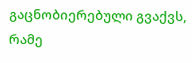გაცნობიერებული გვაქვს, რამე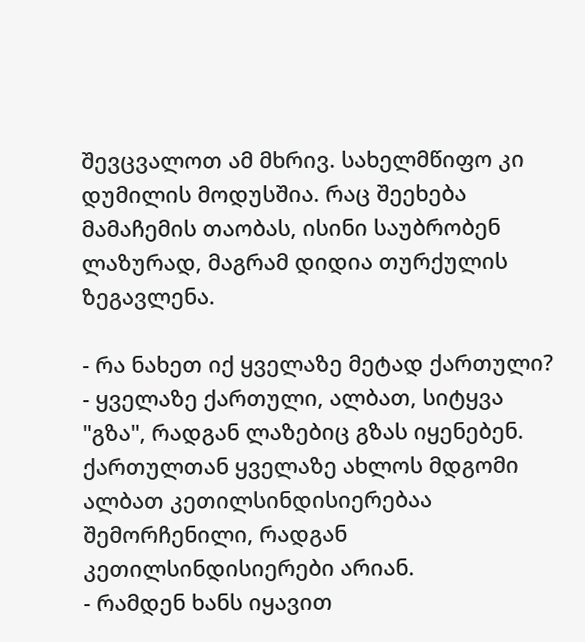შევცვალოთ ამ მხრივ. სახელმწიფო კი დუმილის მოდუსშია. რაც შეეხება მამაჩემის თაობას, ისინი საუბრობენ ლაზურად, მაგრამ დიდია თურქულის ზეგავლენა.

- რა ნახეთ იქ ყველაზე მეტად ქართული?
- ყველაზე ქართული, ალბათ, სიტყვა "გზა", რადგან ლაზებიც გზას იყენებენ. ქართულთან ყველაზე ახლოს მდგომი ალბათ კეთილსინდისიერებაა შემორჩენილი, რადგან კეთილსინდისიერები არიან.
- რამდენ ხანს იყავით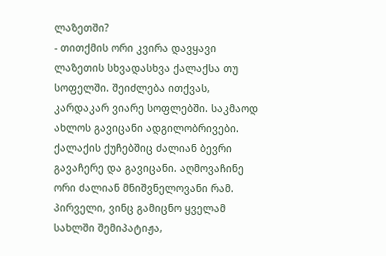ლაზეთში?
- თითქმის ორი კვირა დავყავი ლაზეთის სხვადასხვა ქალაქსა თუ სოფელში. შეიძლება ითქვას, კარდაკარ ვიარე სოფლებში. საკმაოდ ახლოს გავიცანი ადგილობრივები. ქალაქის ქუჩებშიც ძალიან ბევრი გავაჩერე და გავიცანი. აღმოვაჩინე ორი ძალიან მნიშვნელოვანი რამ. პირველი, ვინც გამიცნო ყველამ სახლში შემიპატიჟა,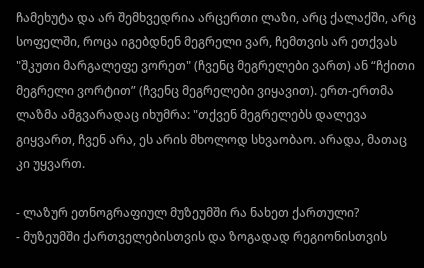ჩამეხუტა და არ შემხვედრია არცერთი ლაზი, არც ქალაქში, არც სოფელში, როცა იგებდნენ მეგრელი ვარ, ჩემთვის არ ეთქვას "შკუთი მარგალეფე ვორეთ" (ჩვენც მეგრელები ვართ) ან “ჩქითი მეგრელი ვორტით” (ჩვენც მეგრელები ვიყავით). ერთ-ერთმა ლაზმა ამგვარადაც იხუმრა: "თქვენ მეგრელებს დალევა გიყვართ, ჩვენ არა, ეს არის მხოლოდ სხვაობაო. არადა, მათაც კი უყვართ.

- ლაზურ ეთნოგრაფიულ მუზეუმში რა ნახეთ ქართული?
- მუზეუმში ქართველებისთვის და ზოგადად რეგიონისთვის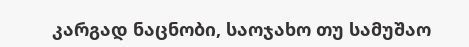კარგად ნაცნობი, საოჯახო თუ სამუშაო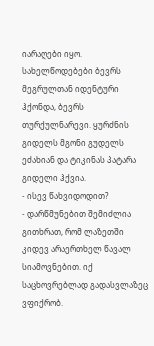იარაღები იყო. სახელწოდებები ბევრს მეგრულთან იდენტური ჰქონდა, ბევრს თურქულნარევი. ყურძნის გიდელს მგონი გუდელს ეძახიან და ტიკინას პატარა გიდელი ჰქვია.
- ისევ წახვიდოდით?
- დარწმუნებით შემიძლია გითხრათ, რომ ლაზეთში კიდევ არაერთხელ წავალ სიამოვნებით. იქ საცხოვრებლად გადასვლაზეც ვფიქრობ.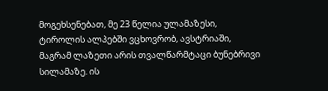მოგეხსენებათ, მე 23 წელია ულამაზესი, ტიროლის ალპებში ვცხოვრობ, ავსტრიაში, მაგრამ ლაზეთი არის თვალწარმტაცი ბუნებრივი სილამაზე. ის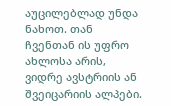აუცილებლად უნდა ნახოთ. თან ჩვენთან ის უფრო ახლოსა არის, ვიდრე ავსტრიის ან შვეიცარიის ალპები.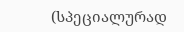(სპეციალურად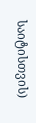საიტისთვის)